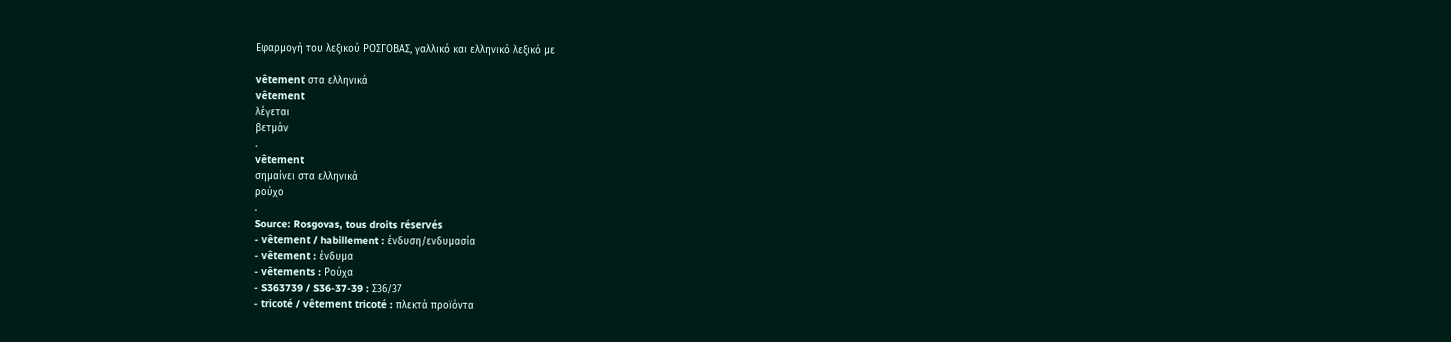Εφαρμογή του λεξικού ΡΟΣΓΟΒΑΣ, γαλλικό και ελληνικό λεξικό με

vêtement στα ελληνικά
vêtement
λέγεται
βετμάν
.
vêtement
σημαίνει στα ελληνικά
ρούχο
.
Source: Rosgovas, tous droits réservés
- vêtement / habillement : ένδυση/ενδυμασία
- vêtement : ένδυμα
- vêtements : Ρούχα
- S363739 / S36-37-39 : Σ36/37
- tricoté / vêtement tricoté : πλεκτά προϊόντα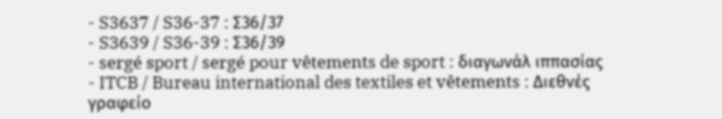- S3637 / S36-37 : Σ36/37
- S3639 / S36-39 : Σ36/39
- sergé sport / sergé pour vêtements de sport : διαγωνάλ ιππασίας
- ITCB / Bureau international des textiles et vêtements : Διεθνές γραφείο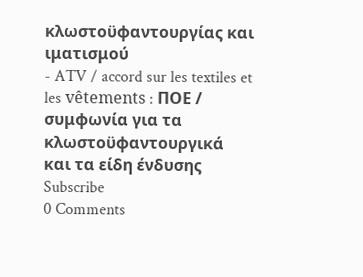κλωστοϋφαντουργίας και ιματισμού
- ATV / accord sur les textiles et les vêtements : ΠΟΕ / συμφωνία για τα κλωστοϋφαντουργικά και τα είδη ένδυσης
Subscribe
0 Comments